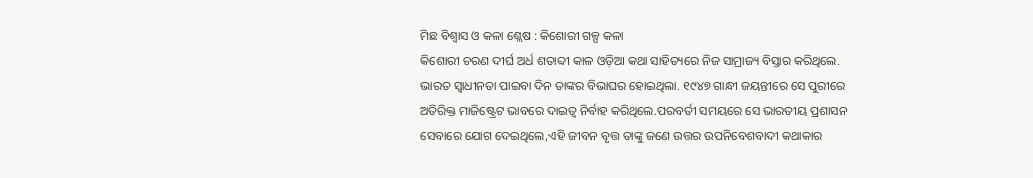ମିଛ ବିଶ୍ୱାସ ଓ କଳା ଶ୍ଲେଷ : କିଶୋରୀ ଗଳ୍ପ କଳା
କିଶୋରୀ ଚରଣ ଦୀର୍ଘ ଅର୍ଧ ଶତାବ୍ଦୀ କାଳ ଓଡ଼ିଆ କଥା ସାହିତ୍ୟରେ ନିଜ ସାମ୍ରାଜ୍ୟ ବିସ୍ତାର କରିଥିଲେ. ଭାରତ ସ୍ବାଧୀନତା ପାଇବା ଦିନ ତାଙ୍କର ବିଭାଘର ହୋଇଥିଲା. ୧୯୪୭ ଗାନ୍ଧୀ ଜୟନ୍ତୀରେ ସେ ପୁରୀରେ ଅତିରିକ୍ତ ମାଜିଷ୍ଟ୍ରେଟ ଭାବରେ ଦାଇତ୍ୱ ନିର୍ବାହ କରିଥିଲେ.ପରବର୍ତୀ ସମୟରେ ସେ ଭାରତୀୟ ପ୍ରଶାସନ ସେବାରେ ଯୋଗ ଦେଇଥିଲେ,ଏହି ଜୀବନ ବୃତ୍ତ ତାଙ୍କୁ ଜଣେ ଉତ୍ତର ଉପନିବେଶବାଦୀ କଥାକାର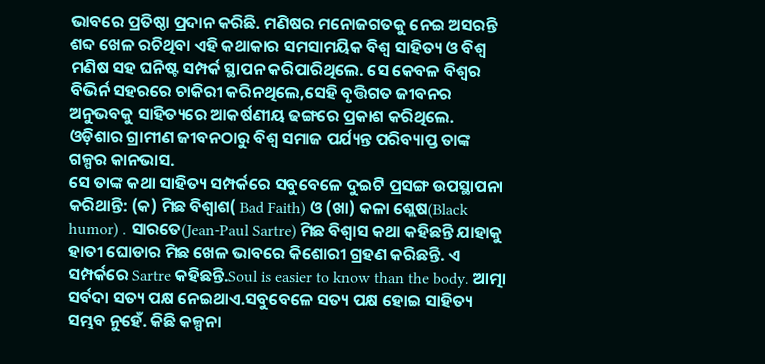ଭାବରେ ପ୍ରତିଷ୍ଠା ପ୍ରଦାନ କରିଛି. ମଣିଷର ମନୋଜଗତକୁ ନେଇ ଅସରନ୍ତି ଶବ୍ଦ ଖେଳ ରଚିଥିବା ଏହି କଥାକାର ସମସାମୟିକ ବିଶ୍ୱ ସାହିତ୍ୟ ଓ ବିଶ୍ୱ ମଣିଷ ସହ ଘନିଷ୍ଟ ସମ୍ପର୍କ ସ୍ଥାପନ କରିପାରିଥିଲେ. ସେ କେବଳ ବିଶ୍ୱର ବିଭିର୍ନ ସହରରେ ଚାକିରୀ କରିନଥିଲେ,ସେହି ବୃତ୍ତିଗତ ଜୀବନର ଅନୁଭବକୁ ସାହିତ୍ୟରେ ଆକର୍ଷଣୀୟ ଢଙ୍ଗରେ ପ୍ରକାଶ କରିଥିଲେ. ଓଡ଼ିଶାର ଗ୍ରାମୀଣ ଜୀବନଠାରୁ ବିଶ୍ୱ ସମାଜ ପର୍ଯ୍ୟନ୍ତ ପରିବ୍ୟାପ୍ତ ତାଙ୍କ ଗଳ୍ପର କାନଭାସ.
ସେ ତାଙ୍କ କଥା ସାହିତ୍ୟ ସମ୍ପର୍କରେ ସବୁବେଳେ ଦୁଇଟି ପ୍ରସଙ୍ଗ ଉପସ୍ଥାପନା କରିଥାନ୍ତି: (କ) ମିଛ ବିଶ୍ୱାଶ( Bad Faith) ଓ (ଖା) କଳା ଶ୍ଲେଷ(Black humor) . ସାରତେ(Jean-Paul Sartre) ମିଛ ବିଶ୍ୱାସ କଥା କହିଛନ୍ତି ଯାହାକୁ ହାତୀ ଘୋଡାର ମିଛ ଖେଳ ଭାବରେ କିଶୋରୀ ଗ୍ରହଣ କରିଛନ୍ତି. ଏ ସମ୍ପର୍କରେ Sartre କହିଛନ୍ତି.Soul is easier to know than the body. ଆତ୍ମା ସର୍ବଦା ସତ୍ୟ ପକ୍ଷ ନେଇଥାଏ.ସବୁବେଳେ ସତ୍ୟ ପକ୍ଷ ହୋଇ ସାହିତ୍ୟ ସମ୍ଭବ ନୁହେଁ. କିଛି କଳ୍ପନା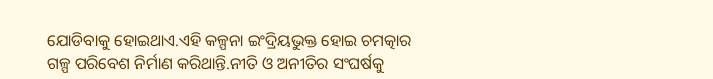ଯୋଡିବାକୁ ହୋଇଥାଏ.ଏହି କଳ୍ପନା ଇଂଦ୍ରିୟଭୁକ୍ତ ହୋଇ ଚମତ୍କାର ଗଳ୍ପ ପରିବେଶ ନିର୍ମାଣ କରିଥାନ୍ତି.ନୀତି ଓ ଅନୀତିର ସଂଘର୍ଷକୁ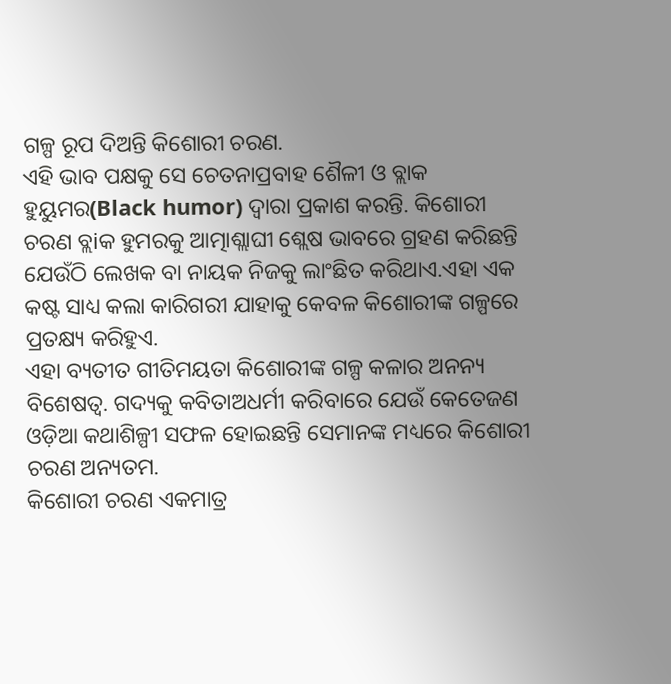ଗଳ୍ପ ରୂପ ଦିଅନ୍ତି କିଶୋରୀ ଚରଣ.
ଏହି ଭାବ ପକ୍ଷକୁ ସେ ଚେତନାପ୍ରବାହ ଶୈଳୀ ଓ ବ୍ଲାକ ହୁୟୁମର(Black humor) ଦ୍ୱାରା ପ୍ରକାଶ କରନ୍ତି. କିଶୋରୀ ଚରଣ ବ୍ଲiକ ହୁମରକୁ ଆତ୍ମାଶ୍ଲାଘୀ ଶ୍ଲେଷ ଭାବରେ ଗ୍ରହଣ କରିଛନ୍ତି ଯେଉଁଠି ଲେଖକ ବା ନାୟକ ନିଜକୁ ଲାଂଛିତ କରିଥାଏ.ଏହା ଏକ କଷ୍ଟ ସାଧ୍ୟ କଲା କାରିଗରୀ ଯାହାକୁ କେବଳ କିଶୋରୀଙ୍କ ଗଳ୍ପରେ ପ୍ରତକ୍ଷ୍ୟ କରିହୁଏ.
ଏହା ବ୍ୟତୀତ ଗୀତିମୟତା କିଶୋରୀଙ୍କ ଗଳ୍ପ କଳାର ଅନନ୍ୟ ବିଶେଷତ୍ୱ. ଗଦ୍ୟକୁ କବିତାଅଧର୍ମୀ କରିବାରେ ଯେଉଁ କେତେଜଣ ଓଡ଼ିଆ କଥାଶିଳ୍ପୀ ସଫଳ ହୋଇଛନ୍ତି ସେମାନଙ୍କ ମଧ୍ୟରେ କିଶୋରୀ ଚରଣ ଅନ୍ୟତମ.
କିଶୋରୀ ଚରଣ ଏକମାତ୍ର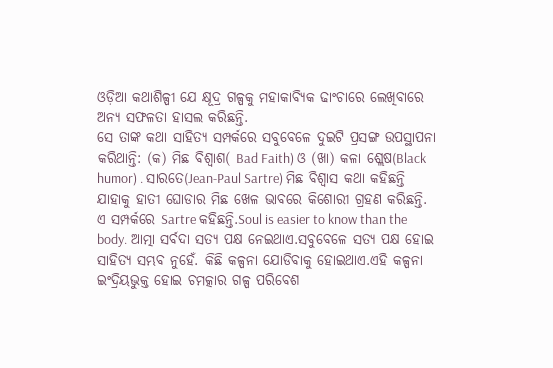ଓଡ଼ିଆ କଥାଶିଳ୍ପୀ ଯେ କ୍ଷୂଦ୍ର ଗଳ୍ପକୁ ମହାକାବ୍ୟିକ ଢାଂଚାରେ ଲେଖିବାରେ ଅନ୍ୟ ସଫଳତା ହାସଲ କରିଛନ୍ତି.
ସେ ତାଙ୍କ କଥା ସାହିତ୍ୟ ସମ୍ପର୍କରେ ସବୁବେଳେ ଦୁଇଟି ପ୍ରସଙ୍ଗ ଉପସ୍ଥାପନା କରିଥାନ୍ତି: (କ) ମିଛ ବିଶ୍ୱାଶ( Bad Faith) ଓ (ଖା) କଳା ଶ୍ଲେଷ(Black humor) . ସାରତେ(Jean-Paul Sartre) ମିଛ ବିଶ୍ୱାସ କଥା କହିଛନ୍ତି ଯାହାକୁ ହାତୀ ଘୋଡାର ମିଛ ଖେଳ ଭାବରେ କିଶୋରୀ ଗ୍ରହଣ କରିଛନ୍ତି. ଏ ସମ୍ପର୍କରେ Sartre କହିଛନ୍ତି.Soul is easier to know than the body. ଆତ୍ମା ସର୍ବଦା ସତ୍ୟ ପକ୍ଷ ନେଇଥାଏ.ସବୁବେଳେ ସତ୍ୟ ପକ୍ଷ ହୋଇ ସାହିତ୍ୟ ସମ୍ଭବ ନୁହେଁ. କିଛି କଳ୍ପନା ଯୋଡିବାକୁ ହୋଇଥାଏ.ଏହି କଳ୍ପନା ଇଂଦ୍ରିୟଭୁକ୍ତ ହୋଇ ଚମତ୍କାର ଗଳ୍ପ ପରିବେଶ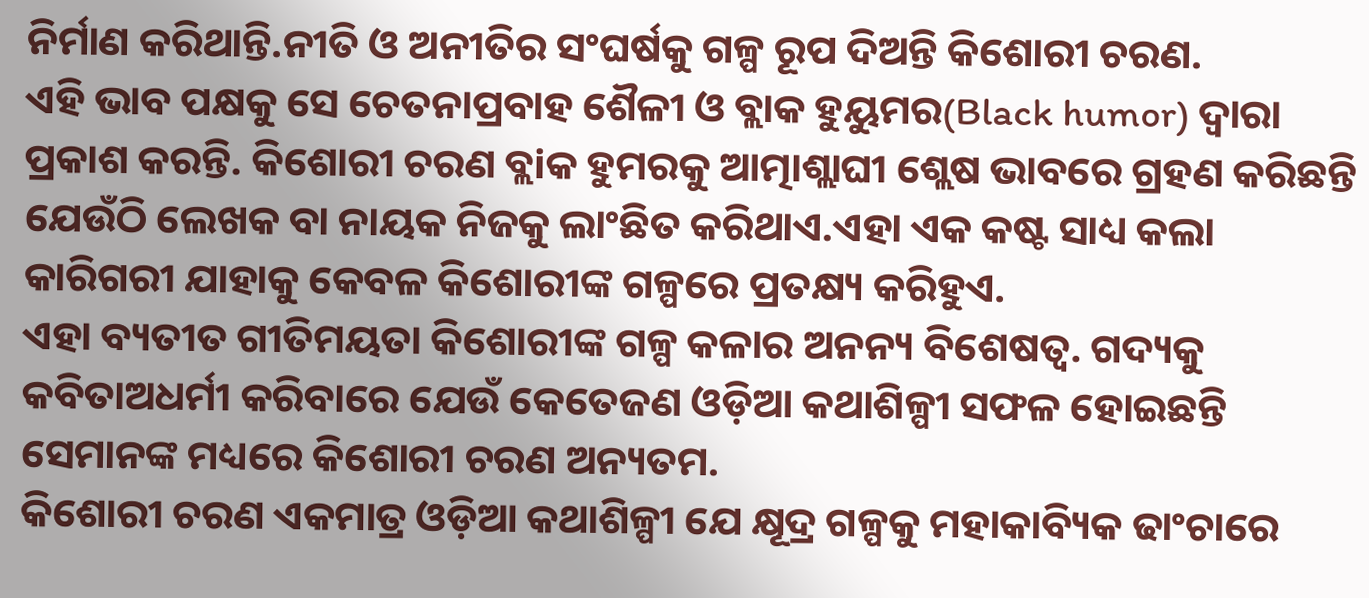ନିର୍ମାଣ କରିଥାନ୍ତି.ନୀତି ଓ ଅନୀତିର ସଂଘର୍ଷକୁ ଗଳ୍ପ ରୂପ ଦିଅନ୍ତି କିଶୋରୀ ଚରଣ.
ଏହି ଭାବ ପକ୍ଷକୁ ସେ ଚେତନାପ୍ରବାହ ଶୈଳୀ ଓ ବ୍ଲାକ ହୁୟୁମର(Black humor) ଦ୍ୱାରା ପ୍ରକାଶ କରନ୍ତି. କିଶୋରୀ ଚରଣ ବ୍ଲiକ ହୁମରକୁ ଆତ୍ମାଶ୍ଲାଘୀ ଶ୍ଲେଷ ଭାବରେ ଗ୍ରହଣ କରିଛନ୍ତି ଯେଉଁଠି ଲେଖକ ବା ନାୟକ ନିଜକୁ ଲାଂଛିତ କରିଥାଏ.ଏହା ଏକ କଷ୍ଟ ସାଧ୍ୟ କଲା କାରିଗରୀ ଯାହାକୁ କେବଳ କିଶୋରୀଙ୍କ ଗଳ୍ପରେ ପ୍ରତକ୍ଷ୍ୟ କରିହୁଏ.
ଏହା ବ୍ୟତୀତ ଗୀତିମୟତା କିଶୋରୀଙ୍କ ଗଳ୍ପ କଳାର ଅନନ୍ୟ ବିଶେଷତ୍ୱ. ଗଦ୍ୟକୁ କବିତାଅଧର୍ମୀ କରିବାରେ ଯେଉଁ କେତେଜଣ ଓଡ଼ିଆ କଥାଶିଳ୍ପୀ ସଫଳ ହୋଇଛନ୍ତି ସେମାନଙ୍କ ମଧ୍ୟରେ କିଶୋରୀ ଚରଣ ଅନ୍ୟତମ.
କିଶୋରୀ ଚରଣ ଏକମାତ୍ର ଓଡ଼ିଆ କଥାଶିଳ୍ପୀ ଯେ କ୍ଷୂଦ୍ର ଗଳ୍ପକୁ ମହାକାବ୍ୟିକ ଢାଂଚାରେ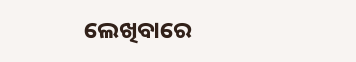ଲେଖିବାରେ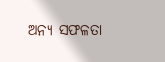ଅନ୍ୟ ସଫଳତା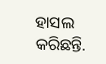ହାସଲ କରିଛନ୍ତି.